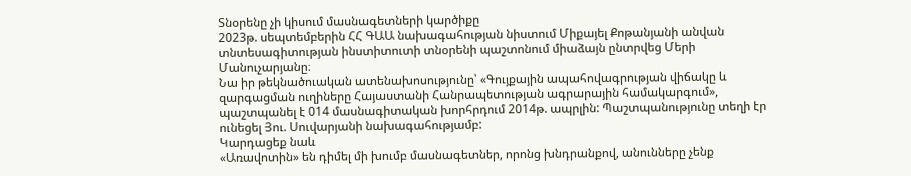Տնօրենը չի կիսում մասնագետների կարծիքը
2023թ. սեպտեմբերին ՀՀ ԳԱԱ նախագահության նիստում Միքայել Քոթանյանի անվան տնտեսագիտության ինստիտուտի տնօրենի պաշտոնում միաձայն ընտրվեց Մերի Մանուչարյանը։
Նա իր թեկնածուական ատենախոսությունը՝ «Գույքային ապահովագրության վիճակը և զարգացման ուղիները Հայաստանի Հանրապետության ագրարային համակարգում», պաշտպանել է 014 մասնագիտական խորհրդում 2014թ. ապրլին: Պաշտպանությունը տեղի էր ունեցել Յու. Սուվարյանի նախագահությամբ:
Կարդացեք նաև
«Առավոտին» են դիմել մի խումբ մասնագետներ, որոնց խնդրանքով, անունները չենք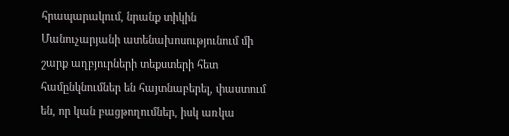հրապարակում, նրանք տիկին Մանուչարյանի ատենախոսությունում մի շարք աղբյուրների տեքստերի հետ համընկնումներ են հայտնաբերել, փաստում են, որ կան բացթողումներ, իսկ առկա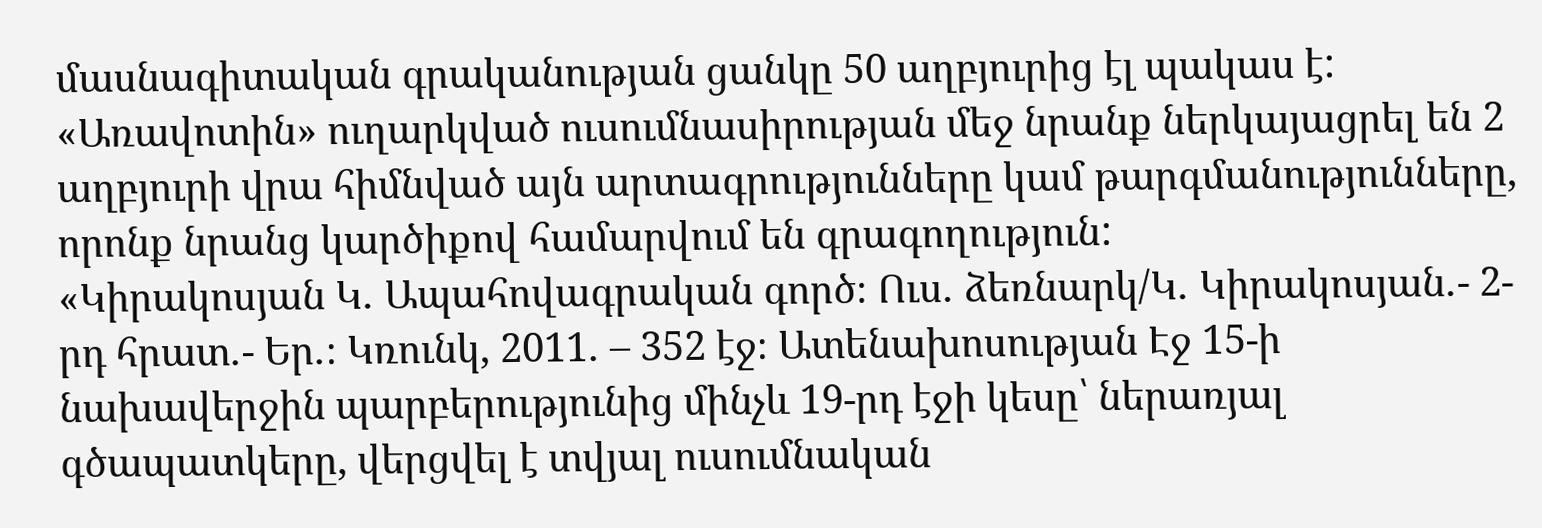մասնագիտական գրականության ցանկը 50 աղբյուրից էլ պակաս է: «Առավոտին» ուղարկված ուսումնասիրության մեջ նրանք ներկայացրել են 2 աղբյուրի վրա հիմնված այն արտագրությունները կամ թարգմանությունները, որոնք նրանց կարծիքով համարվում են գրագողություն:
«Կիրակոսյան Կ․ Ապահովագրական գործ։ Ուս․ ձեռնարկ/Կ․ Կիրակոսյան․- 2-րդ հրատ․- Եր․։ Կռունկ, 2011․ – 352 էջ։ Ատենախոսության Էջ 15-ի նախավերջին պարբերությունից մինչև 19-րդ էջի կեսը՝ ներառյալ գծապատկերը, վերցվել է տվյալ ուսումնական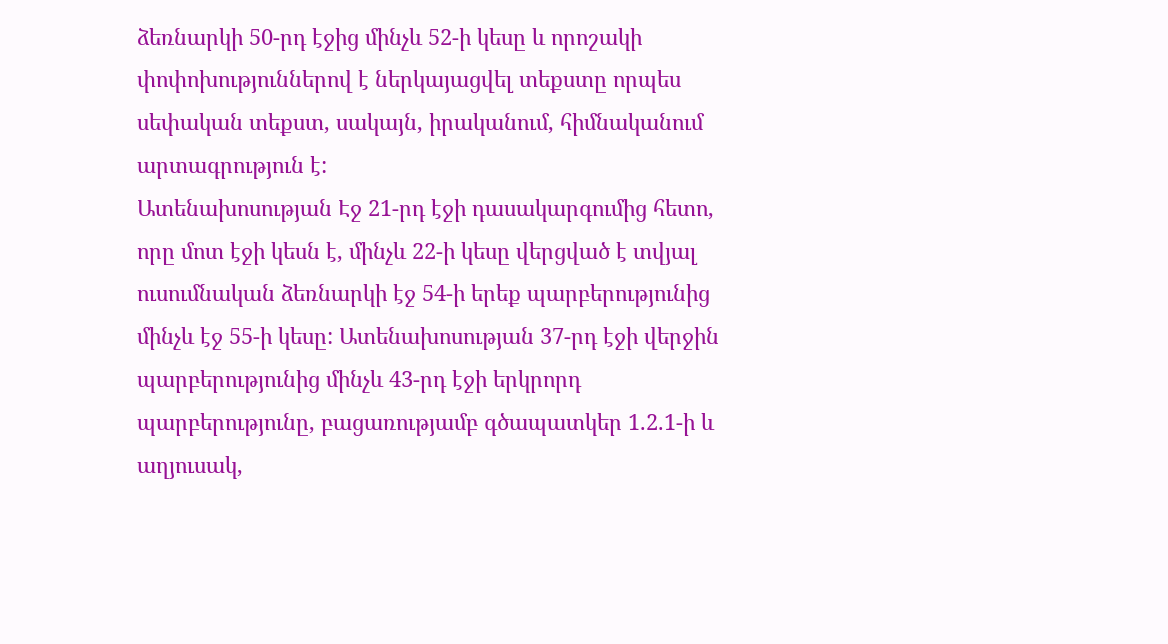ձեռնարկի 50-րդ էջից մինչև 52-ի կեսը և որոշակի փոփոխություններով է ներկայացվել տեքստը որպես սեփական տեքստ, սակայն, իրականում, հիմնականում արտագրություն է:
Ատենախոսության Էջ 21-րդ էջի դասակարգումից հետո, որը մոտ էջի կեսն է, մինչև 22-ի կեսը վերցված է տվյալ ուսումնական ձեռնարկի էջ 54-ի երեք պարբերությունից մինչև էջ 55-ի կեսը: Ատենախոսության 37-րդ էջի վերջին պարբերությունից մինչև 43-րդ էջի երկրորդ պարբերությունը, բացառությամբ գծապատկեր 1.2.1-ի և աղյուսակ,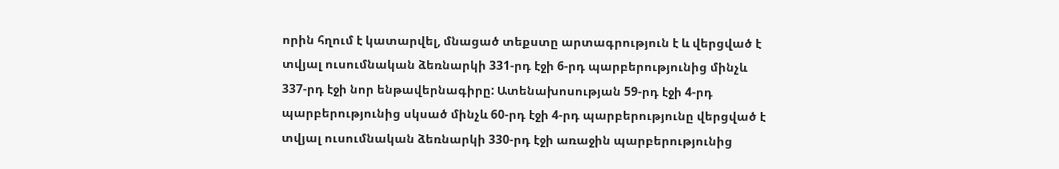որին հղում է կատարվել, մնացած տեքստը արտագրություն է և վերցված է տվյալ ուսումնական ձեռնարկի 331-րդ էջի 6-րդ պարբերությունից մինչև 337-րդ էջի նոր ենթավերնագիրը: Ատենախոսության 59-րդ էջի 4-րդ պարբերությունից սկսած մինչև 60-րդ էջի 4-րդ պարբերությունը վերցված է տվյալ ուսումնական ձեռնարկի 330-րդ էջի առաջին պարբերությունից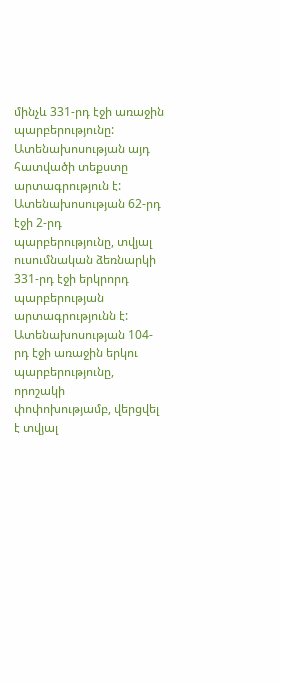մինչև 331-րդ էջի առաջին պարբերությունը: Ատենախոսության այդ հատվածի տեքստը արտագրություն է: Ատենախոսության 62-րդ էջի 2-րդ պարբերությունը, տվյալ ուսումնական ձեռնարկի 331-րդ էջի երկրորդ պարբերության արտագրությունն է:
Ատենախոսության 104-րդ էջի առաջին երկու պարբերությունը, որոշակի փոփոխությամբ, վերցվել է տվյալ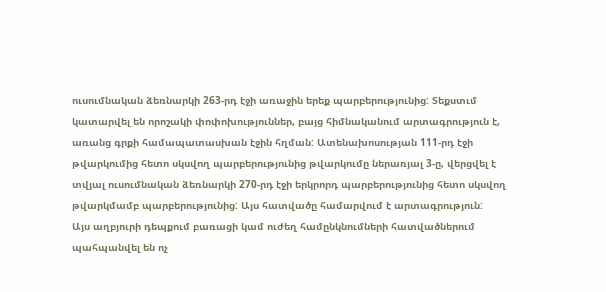ուսումնական ձեռնարկի 263-րդ էջի առաջին երեք պարբերությունից: Տեքստւմ կատարվել են որոշակի փոփոխություններ, բայց հիմնականում արտագրություն է, առանց գրքի համապատասխան էջին հղման: Ատենախոսության 111-րդ էջի թվարկումից հետո սկսվող պարբերությունից թվարկումը ներառյալ 3-ը, վերցվել է տվյալ ուսումնական ձեռնարկի 270-րդ էջի երկրորդ պարբերությունից հետո սկսվող թվարկմամբ պարբերությունից: Այս հատվածը համարվում է արտագրություն:
Այս աղբյուրի դեպքում բառացի կամ ուժեղ համընկնումների հատվածներում պահպանվել են ոչ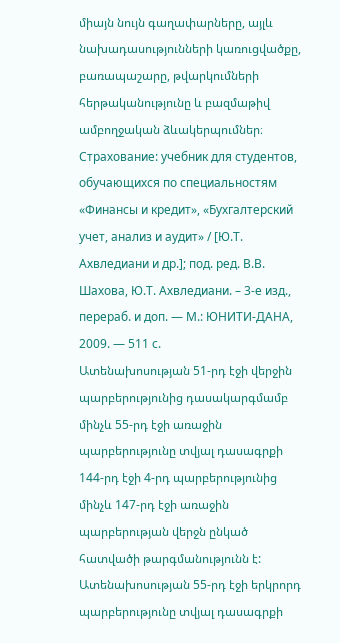միայն նույն գաղափարները, այլև նախադասությունների կառուցվածքը, բառապաշարը, թվարկումների հերթականությունը և բազմաթիվ ամբողջական ձևակերպումներ։
Страхование: учебник для студентов, обучающихся по специальностям «Финансы и кредит», «Бухгалтерский учет, анализ и аудит» / [Ю.Т. Ахвледиани и др.]; под. ред. В.В. Шахова, Ю.Т. Ахвледиани. – 3-е изд., перераб. и доп. — М.: ЮНИТИ-ДАНА, 2009. — 511 с.
Ատենախոսության 51-րդ էջի վերջին պարբերությունից դասակարգմամբ մինչև 55-րդ էջի առաջին պարբերությունը տվյալ դասագրքի 144-րդ էջի 4-րդ պարբերությունից մինչև 147-րդ էջի առաջին պարբերության վերջն ընկած հատվածի թարգմանությունն է: Ատենախոսության 55-րդ էջի երկրորդ պարբերությունը տվյալ դասագրքի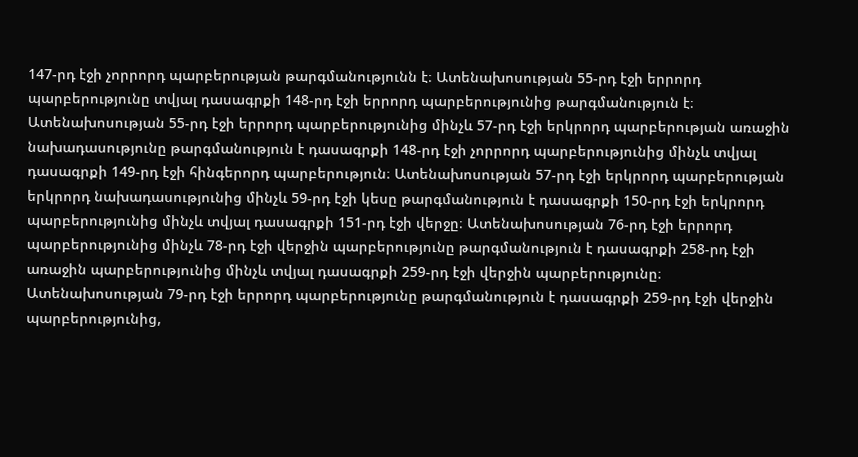147-րդ էջի չորրորդ պարբերության թարգմանությունն է։ Ատենախոսության 55-րդ էջի երրորդ պարբերությունը տվյալ դասագրքի 148-րդ էջի երրորդ պարբերությունից թարգմանություն է։ Ատենախոսության 55-րդ էջի երրորդ պարբերությունից մինչև 57-րդ էջի երկրորդ պարբերության առաջին նախադասությունը թարգմանություն է դասագրքի 148-րդ էջի չորրորդ պարբերությունից մինչև տվյալ դասագրքի 149-րդ էջի հինգերորդ պարբերություն։ Ատենախոսության 57-րդ էջի երկրորդ պարբերության երկրորդ նախադասությունից մինչև 59-րդ էջի կեսը թարգմանություն է դասագրքի 150-րդ էջի երկրորդ պարբերությունից մինչև տվյալ դասագրքի 151-րդ էջի վերջը։ Ատենախոսության 76-րդ էջի երրորդ պարբերությունից մինչև 78-րդ էջի վերջին պարբերությունը թարգմանություն է դասագրքի 258-րդ էջի առաջին պարբերությունից մինչև տվյալ դասագրքի 259-րդ էջի վերջին պարբերությունը։ Ատենախոսության 79-րդ էջի երրորդ պարբերությունը թարգմանություն է դասագրքի 259-րդ էջի վերջին պարբերությունից,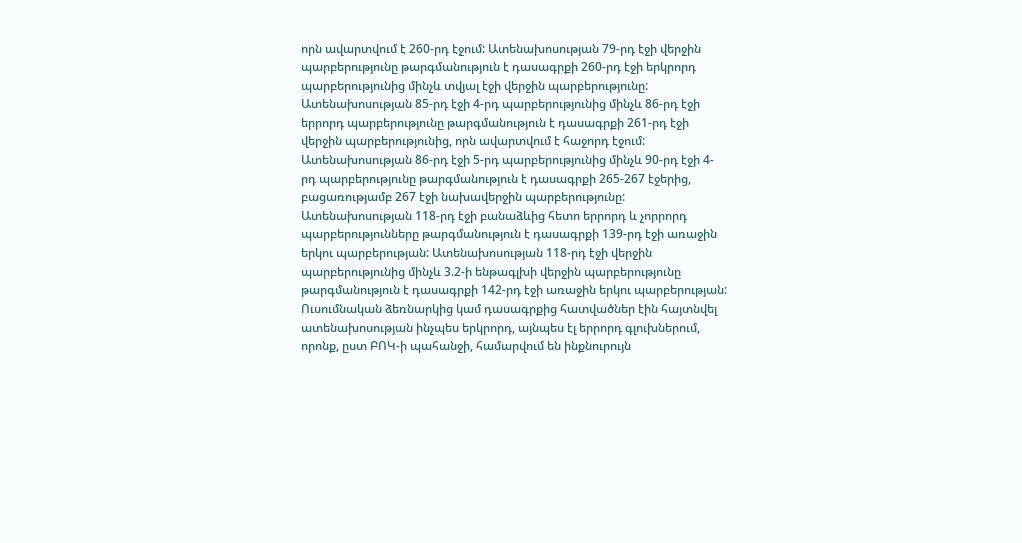որն ավարտվում է 260-րդ էջում: Ատենախոսության 79-րդ էջի վերջին պարբերությունը թարգմանություն է դասագրքի 260-րդ էջի երկրորդ պարբերությունից մինչև տվյալ էջի վերջին պարբերությունը:
Ատենախոսության 85-րդ էջի 4-րդ պարբերությունից մինչև 86-րդ էջի երրորդ պարբերությունը թարգմանություն է դասագրքի 261-րդ էջի վերջին պարբերությունից, որն ավարտվում է հաջորդ էջում: Ատենախոսության 86-րդ էջի 5-րդ պարբերությունից մինչև 90-րդ էջի 4-րդ պարբերությունը թարգմանություն է դասագրքի 265-267 էջերից, բացառությամբ 267 էջի նախավերջին պարբերությունը: Ատենախոսության 118-րդ էջի բանաձևից հետո երրորդ և չորրորդ պարբերությունները թարգմանություն է դասագրքի 139-րդ էջի առաջին երկու պարբերության: Ատենախոսության 118-րդ էջի վերջին պարբերությունից մինչև 3.2-ի ենթագլխի վերջին պարբերությունը թարգմանություն է դասագրքի 142-րդ էջի առաջին երկու պարբերության: Ուսումնական ձեռնարկից կամ դասագրքից հատվածներ էին հայտնվել ատենախոսության ինչպես երկրորդ, այնպես էլ երրորդ գլուխներում, որոնք, ըստ ԲՈԿ-ի պահանջի, համարվում են ինքնուրույն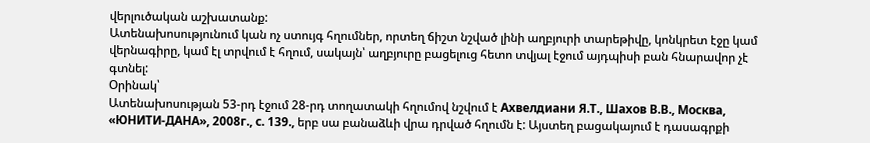վերլուծական աշխատանք:
Ատենախոսությունում կան ոչ ստույգ հղումներ, որտեղ ճիշտ նշված լինի աղբյուրի տարեթիվը, կոնկրետ էջը կամ վերնագիրը, կամ էլ տրվում է հղում, սակայն՝ աղբյուրը բացելուց հետո տվյալ էջում այդպիսի բան հնարավոր չէ գտնել:
Օրինակ՝
Ատենախոսության 53-րդ էջում 28-րդ տողատակի հղումով նշվում է Ахвелдиани Я.Т., Шахов В.В., Москва, «ЮНИТИ-ДАНА», 2008г., с. 139., երբ սա բանաձևի վրա դրված հղումն է: Այստեղ բացակայում է դասագրքի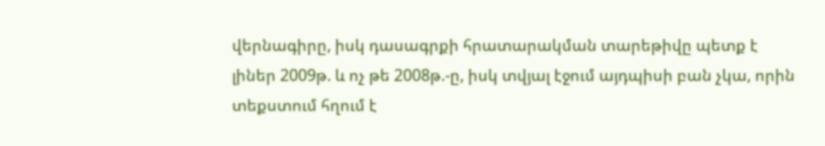վերնագիրը, իսկ դասագրքի հրատարակման տարեթիվը պետք է լիներ 2009թ. և ոչ թե 2008թ.-ը, իսկ տվյալ էջում այդպիսի բան չկա, որին տեքստում հղում է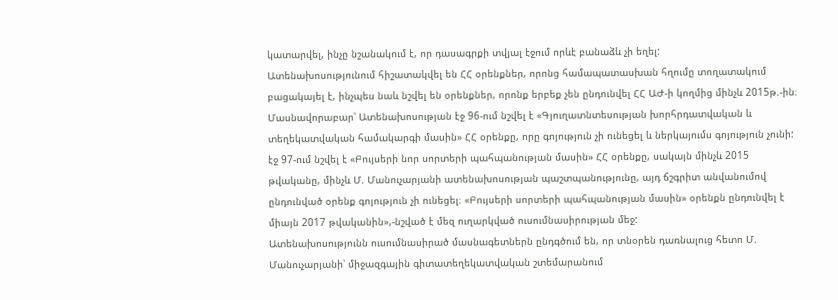կատարվել, ինչը նշանակում է, որ դասագրքի տվյալ էջում որևէ բանաձև չի եղել:
Ատենախոսությունում հիշատակվել են ՀՀ օրենքներ, որոնց համապատասխան հղումը տողատակում բացակայել է, ինչպես նաև նշվել են օրենքներ, որոնք երբեք չեն ընդունվել ՀՀ ԱԺ-ի կողմից մինչև 2015թ.-ին։ Մասնավորաբար՝ Ատենախոսության էջ 96-ում նշվել է «Գյուղատնտեսության խորհրդատվական և տեղեկատվական համակարգի մասին» ՀՀ օրենքը, որը գոյություն չի ունեցել և ներկայումս գոյություն չունի: էջ 97-ում նշվել է «Բույսերի նոր սորտերի պահպանության մասին» ՀՀ օրենքը, սակայն մինչև 2015 թվականը, մինչև Մ. Մանուչարյանի ատենախոսության պաշտպանությունը, այդ ճշգրիտ անվանումով ընդունված օրենք գոյություն չի ունեցել։ «Բույսերի սորտերի պահպանության մասին» օրենքն ընդունվել է միայն 2017 թվականին»,-նշված է մեզ ուղարկված ուսումնասիրության մեջ:
Ատենախոսությունն ուսումնասիրած մասնագետներն ընդգծում են, որ տնօրեն դառնալուց հետո Մ. Մանուչարյանի՝ միջազգային գիտատեղեկատվական շտեմարանում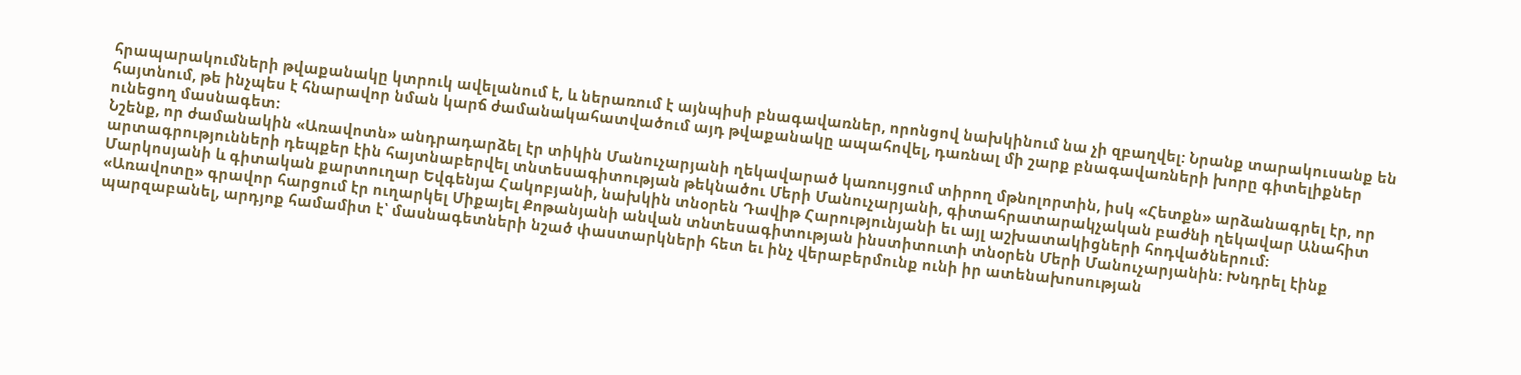հրապարակումների թվաքանակը կտրուկ ավելանում է, և ներառում է այնպիսի բնագավառներ, որոնցով նախկինում նա չի զբաղվել: Նրանք տարակուսանք են հայտնում, թե ինչպես է հնարավոր նման կարճ ժամանակահատվածում այդ թվաքանակը ապահովել, դառնալ մի շարք բնագավառների խորը գիտելիքներ ունեցող մասնագետ:
Նշենք, որ ժամանակին «Առավոտն» անդրադարձել էր տիկին Մանուչարյանի ղեկավարած կառույցում տիրող մթնոլորտին, իսկ «Հետքն» արձանագրել էր, որ արտագրությունների դեպքեր էին հայտնաբերվել տնտեսագիտության թեկնածու Մերի Մանուչարյանի, գիտահրատարակչական բաժնի ղեկավար Անահիտ Մարկոսյանի և գիտական քարտուղար Եվգենյա Հակոբյանի, նախկին տնօրեն Դավիթ Հարությունյանի եւ այլ աշխատակիցների հոդվածներում:
«Առավոտը» գրավոր հարցում էր ուղարկել Միքայել Քոթանյանի անվան տնտեսագիտության ինստիտուտի տնօրեն Մերի Մանուչարյանին: Խնդրել էինք պարզաբանել, արդյոք համամիտ է՝ մասնագետների նշած փաստարկների հետ եւ ինչ վերաբերմունք ունի իր ատենախոսության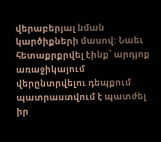վերաբերյալ նման կարծիքների մասով: Նաեւ հետաքրքրվել էինք՝ արդյոք առաջիկայում վերընտրվելու դեպքում պատրաստվում է պատժել իր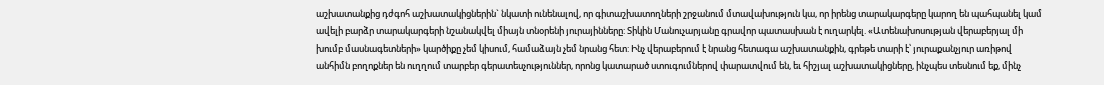աշխատանքից դժգոհ աշխատակիցներին` նկատի ունենալով, որ գիտաշխատողների շրջանում մտավախություն կա, որ իրենց տարակարգերը կարող են պահպանել կամ ավելի բարձր տարակարգերի նշանակվել միայն տնօրենի յուրայինները: Տիկին Մանուչարյանը գրավոր պատասխան է ուղարկել. «Ատենախոսության վերաբերյալ մի խումբ մասնագետների» կարծիքը չեմ կիսում, համաձայն չեմ նրանց հետ: Ինչ վերաբերում է նրանց հետագա աշխատանքին, գրեթե տարի է՝ յուրաքանչյուր առիթով անհիմն բողոքներ են ուղղում տարբեր գերատեսչություններ, որոնց կատարած ստուգումներով փարատվում են, եւ հիշյալ աշխատակիցները, ինչպես տեսնում եք, մինչ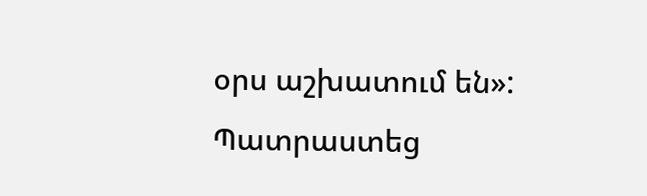օրս աշխատում են»:
Պատրաստեց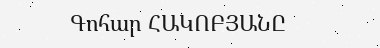Գոհար ՀԱԿՈԲՅԱՆԸ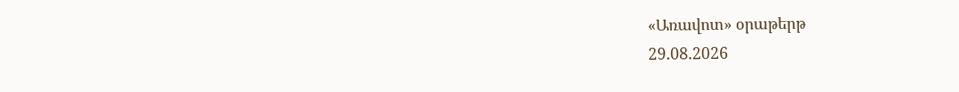«Առավոտ» օրաթերթ
29.08.2026